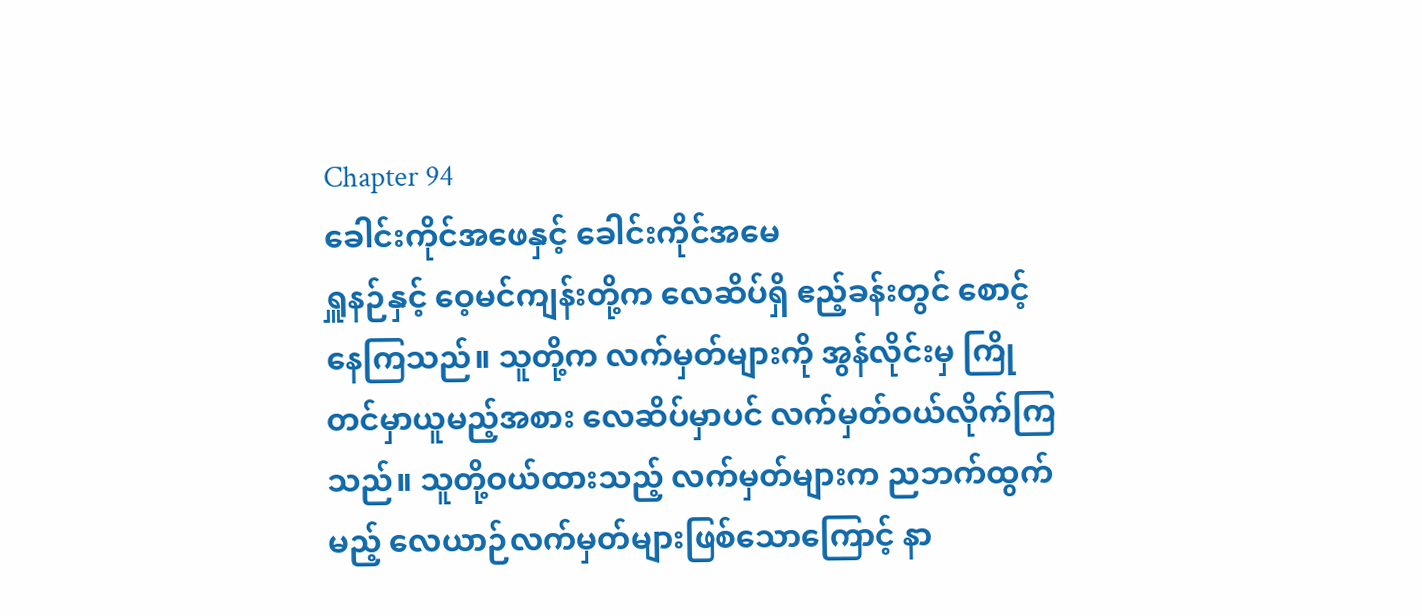Chapter 94
ခေါင်းကိုင်အဖေနှင့် ခေါင်းကိုင်အမေ
ရှူနဉ်နှင့် ဝေ့မင်ကျန်းတို့က လေဆိပ်ရှိ ဧည့်ခန်းတွင် စောင့်နေကြသည်။ သူတို့က လက်မှတ်များကို အွန်လိုင်းမှ ကြိုတင်မှာယူမည့်အစား လေဆိပ်မှာပင် လက်မှတ်ဝယ်လိုက်ကြသည်။ သူတို့ဝယ်ထားသည့် လက်မှတ်များက ညဘက်ထွက်မည့် လေယာဉ်လက်မှတ်များဖြစ်သောကြောင့် နာ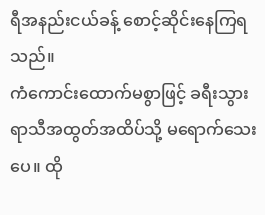ရီအနည်းငယ်ခန့် စောင့်ဆိုင်းနေကြရသည်။
ကံကောင်းထောက်မစွာဖြင့် ခရီးသွားရာသီအထွတ်အထိပ်သို့ မရောက်သေးပေ။ ထို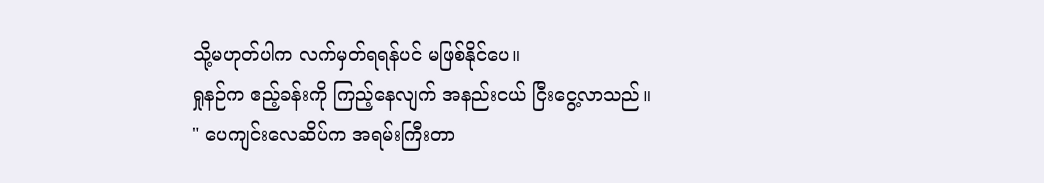သို့မဟုတ်ပါက လက်မှတ်ရရန်ပင် မဖြစ်နိုင်ပေ။
ရှုနဉ်က ဧည့်ခန်းကို ကြည့်နေလျက် အနည်းငယ် ငြီးငွေ့လာသည်။
" ပေကျင်းလေဆိပ်က အရမ်းကြီးတာ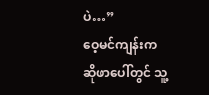ပဲ…”
ဝေ့မင်ကျန်းက ဆိုဖာပေါ်တွင် သူ့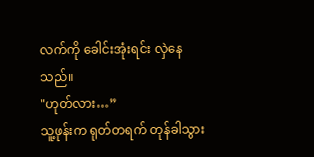လက်ကို ခေါင်းအုံးရင်း လှဲနေသည်။
"ဟုတ်လား…”
သူ့ဖုန်းက ရုတ်တရက် တုန်ခါသွား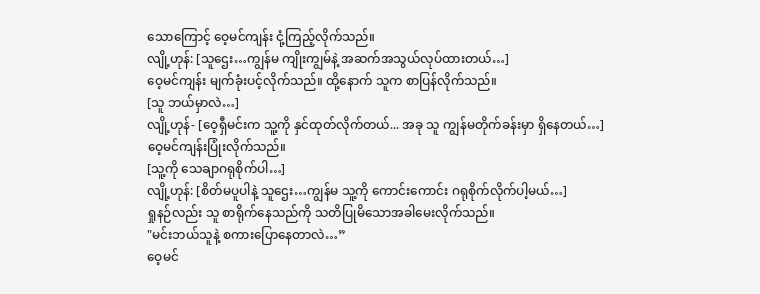သောကြောင့် ဝေ့မင်ကျန်း ငုံ့ကြည့်လိုက်သည်။
လျို့ဟုန်: [သူဌေး…ကျွန်မ ကျိုးကျွမ်နဲ့ အဆက်အသွယ်လုပ်ထားတယ်…]
ဝေ့မင်ကျန်း မျက်ခုံးပင့်လိုက်သည်။ ထို့နောက် သူက စာပြန်လိုက်သည်။
[သူ ဘယ်မှာလဲ…]
လျို့ဟုန်- [ဝေ့ရှီမင်းက သူ့ကို နှင်ထုတ်လိုက်တယ်... အခု သူ ကျွန်မတိုက်ခန်းမှာ ရှိနေတယ်…]
ဝေ့မင်ကျန်းပြုံးလိုက်သည်။
[သူ့ကို သေချာဂရုစိုက်ပါ…]
လျို့ဟုန်: [စိတ်မပူပါနဲ့ သူဌေး…ကျွန်မ သူ့ကို ကောင်းကောင်း ဂရုစိုက်လိုက်ပါ့မယ်…]
ရှုနဉ်လည်း သူ စာရိုက်နေသည်ကို သတိပြုမိသောအခါမေးလိုက်သည်။
"မင်းဘယ်သူနဲ့ စကားပြောနေတာလဲ…”
ဝေ့မင်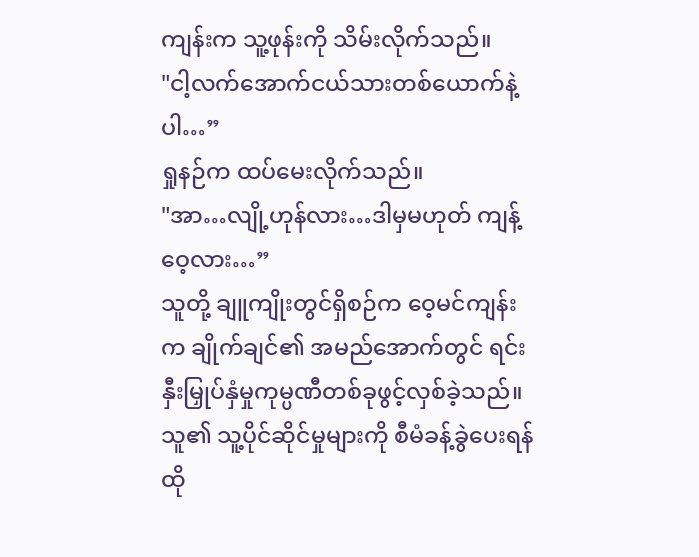ကျန်းက သူ့ဖုန်းကို သိမ်းလိုက်သည်။
"ငါ့လက်အောက်ငယ်သားတစ်ယောက်နဲ့ပါ…”
ရှုနဉ်က ထပ်မေးလိုက်သည်။
"အာ…လျို့ဟုန်လား…ဒါမှမဟုတ် ကျန့်ဝေ့လား…”
သူတို့ ချူကျိုးတွင်ရှိစဉ်က ဝေ့မင်ကျန်းက ချိုက်ချင်၏ အမည်အောက်တွင် ရင်းနှီးမြှုပ်နှံမှုကုမ္ပဏီတစ်ခုဖွင့်လှစ်ခဲ့သည်။ သူ၏ သူ့ပိုင်ဆိုင်မှုများကို စီမံခန့်ခွဲပေးရန် ထို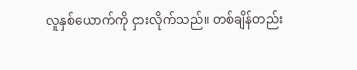လူနှစ်ယောက်ကို ငှားလိုက်သည်။ တစ်ချိန်တည်း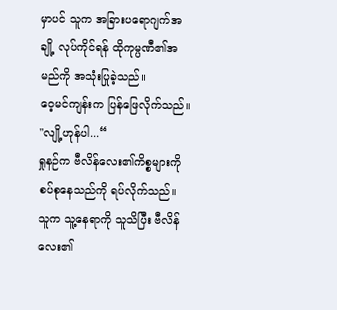မှာပင် သူက အခြားပရောဂျက်အချို့ လုပ်ကိုင်ရန် ထိုကုမ္ပဏီ၏အမည်ကို အသုံးပြုခဲ့သည်။
ဝေ့မင်ကျန်းက ပြန်ဖြေလိုက်သည်။
"လျို့ဟုန်ပါ...“
ရှုနဉ်က ဗီလိန်လေး၏ကိစ္စများကို စပ်စုနေသည်ကို ရပ်လိုက်သည်။ သူက သူ့နေရာကို သူသိပြီး ဗီလိန်လေး၏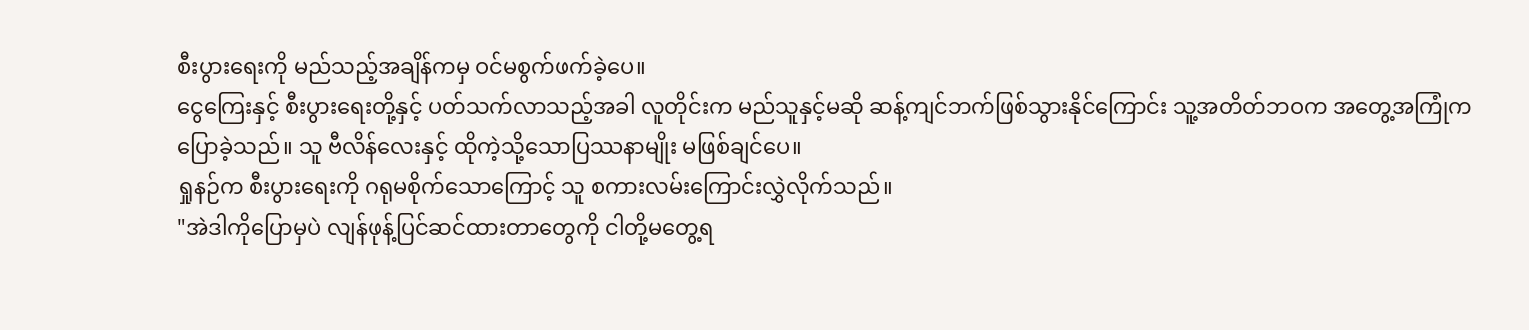စီးပွားရေးကို မည်သည့်အချိန်ကမှ ဝင်မစွက်ဖက်ခဲ့ပေ။
ငွေကြေးနှင့် စီးပွားရေးတို့နှင့် ပတ်သက်လာသည့်အခါ လူတိုင်းက မည်သူနှင့်မဆို ဆန့်ကျင်ဘက်ဖြစ်သွားနိုင်ကြောင်း သူ့အတိတ်ဘဝက အတွေ့အကြုံက ပြောခဲ့သည်။ သူ ဗီလိန်လေးနှင့် ထိုကဲ့သို့သောပြဿနာမျိုး မဖြစ်ချင်ပေ။
ရှုနဉ်က စီးပွားရေးကို ဂရုမစိုက်သောကြောင့် သူ စကားလမ်းကြောင်းလွှဲလိုက်သည်။
"အဲဒါကိုပြောမှပဲ လျန်ဖုန့်ပြင်ဆင်ထားတာတွေကို ငါတို့မတွေ့ရ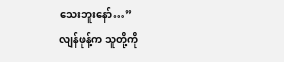သေးဘူးနော်…”
လျန်ဖုန့်က သူတို့ကို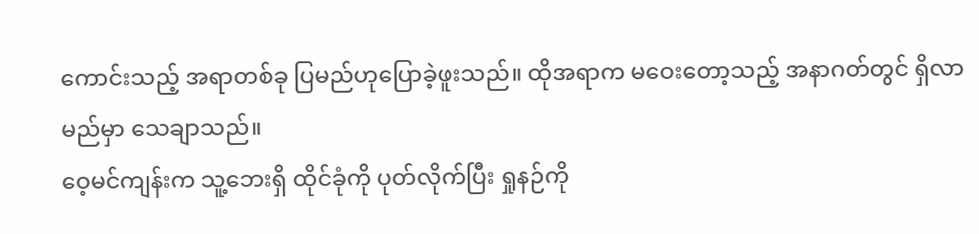ကောင်းသည့် အရာတစ်ခု ပြမည်ဟုပြောခဲ့ဖူးသည်။ ထိုအရာက မဝေးတော့သည့် အနာဂတ်တွင် ရှိလာမည်မှာ သေချာသည်။
ဝေ့မင်ကျန်းက သူ့ဘေးရှိ ထိုင်ခုံကို ပုတ်လိုက်ပြီး ရှုနဉ်ကို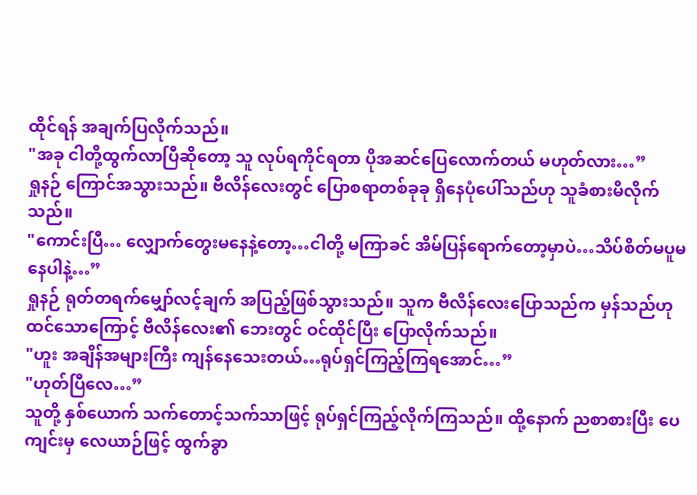ထိုင်ရန် အချက်ပြလိုက်သည်။
"အခု ငါတို့ထွက်လာပြီဆိုတော့ သူ လုပ်ရကိုင်ရတာ ပိုအဆင်ပြေလောက်တယ် မဟုတ်လား…”
ရှုနဉ် ကြောင်အသွားသည်။ ဗီလိန်လေးတွင် ပြောစရာတစ်ခုခု ရှိနေပုံပေါ်သည်ဟု သူခံစားမိလိုက်သည်။
"ကောင်းပြီ… လျှောက်တွေးမနေနဲ့တော့…ငါတို့ မကြာခင် အိမ်ပြန်ရောက်တော့မှာပဲ…သိပ်စိတ်မပူမနေပါနဲ့…”
ရှုနဉ် ရုတ်တရက်မျှော်လင့်ချက် အပြည့်ဖြစ်သွားသည်။ သူက ဗီလိန်လေးပြောသည်က မှန်သည်ဟု ထင်သောကြောင့် ဗီလိန်လေး၏ ဘေးတွင် ဝင်ထိုင်ပြီး ပြောလိုက်သည်။
"ဟူး အချိန်အများကြီး ကျန်နေသေးတယ်…ရုပ်ရှင်ကြည့်ကြရအောင်…”
"ဟုတ်ပြီလေ…”
သူတို့ နှစ်ယောက် သက်တောင့်သက်သာဖြင့် ရုပ်ရှင်ကြည့်လိုက်ကြသည်။ ထို့နောက် ညစာစားပြီး ပေကျင်းမှ လေယာဉ်ဖြင့် ထွက်ခွာ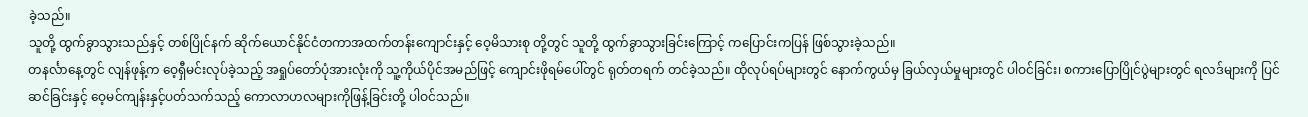ခဲ့သည်။
သူတို့ ထွက်ခွာသွားသည်နှင့် တစ်ပြိုင်နက် ဆိုက်ယောင်နိုင်ငံတကာအထက်တန်းကျောင်းနှင့် ဝေ့မိသားစု တို့တွင် သူတို့ ထွက်ခွာသွားခြင်းကြောင့် ကပြောင်းကပြန် ဖြစ်သွားခဲ့သည်။
တနင်္လာနေ့တွင် လျန်ဖုန့်က ဝေ့ရှီမင်းလုပ်ခဲ့သည့် အရှုပ်တော်ပုံအားလုံးကို သူ့ကိုယ်ပိုင်အမည်ဖြင့် ကျောင်းဖိုရမ်ပေါ်တွင် ရုတ်တရက် တင်ခဲ့သည်။ ထိုလုပ်ရပ်များတွင် နောက်ကွယ်မှ ခြယ်လှယ်မှုများတွင် ပါဝင်ခြင်း၊ စကားပြောပြိုင်ပွဲများတွင် ရလဒ်များကို ပြင်ဆင်ခြင်းနှင့် ဝေ့မင်ကျန်းနှင့်ပတ်သက်သည့် ကောလာဟလများကိုဖြန့်ခြင်းတို့ ပါဝင်သည်။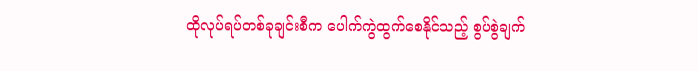ထိုလုပ်ရပ်တစ်ခုချင်းစီက ပေါက်ကွဲထွက်စေနိုင်သည့် စွပ်စွဲချက်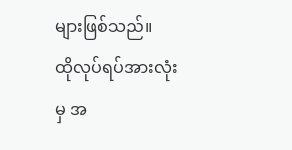များဖြစ်သည်။
ထိုလုပ်ရပ်အားလုံးမှ အ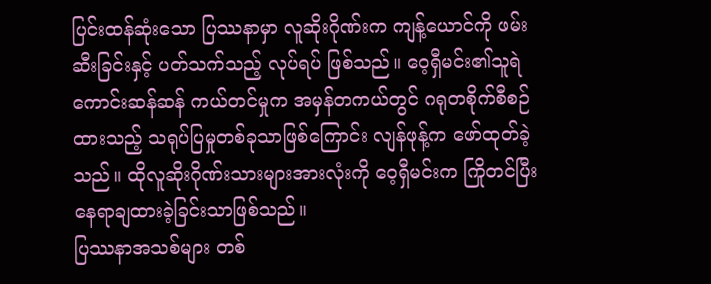ပြင်းထန်ဆုံးသော ပြဿနာမှာ လူဆိုးဂိုဏ်းက ကျန့်ယောင်ကို ဖမ်းဆီးခြင်းနှင့် ပတ်သက်သည့် လုပ်ရပ် ဖြစ်သည်။ ဝေ့ရှီမင်း၏သူရဲကောင်းဆန်ဆန် ကယ်တင်မှုက အမှန်တကယ်တွင် ဂရုတစိုက်စီစဉ်ထားသည့် သရုပ်ပြမှုတစ်ခုသာဖြစ်ကြောင်း လျန်ဖုန့်က ဖော်ထုတ်ခဲ့သည်။ ထိုလူဆိုးဂိုဏ်းသားများအားလုံးကို ဝေ့ရှီမင်းက ကြိုတင်ပြီး နေရာချထားခဲ့ခြင်းသာဖြစ်သည်။
ပြဿနာအသစ်များ တစ်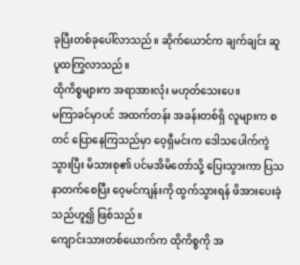ခုပြီးတစ်ခုပေါ်လာသည်။ ဆိုက်ယောင်က ချက်ချင်း ဆူပူထကြွလာသည်။
ထိုကိစ္စများက အရာအားလုံး မဟုတ်သေးပေ။
မကြာခင်မှာပင် အထက်တန်း အခန်းတစ်ရှိ လူများက စတင် ပြောနေကြသည်မှာ ဝေ့ရှီမင်းက ဒေါသပေါက်ကွဲသွားပြီး မိသားစု၏ ပင်မအိမိတော်သို့ ပြေးသွားကာ ပြသနာတက်စေပြီး ဝေ့မင်ကျန်းကို ထွက်သွားရန် ဖိအားပေးခဲ့သည်ဟူ၍ ဖြစ်သည်။
ကျောင်းသားတစ်ယောက်က ထိုကိစ္စကို အ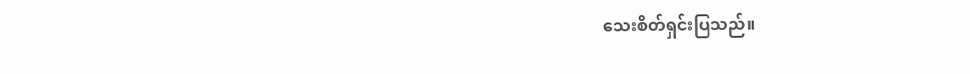သေးစိတ်ရှင်းပြသည်။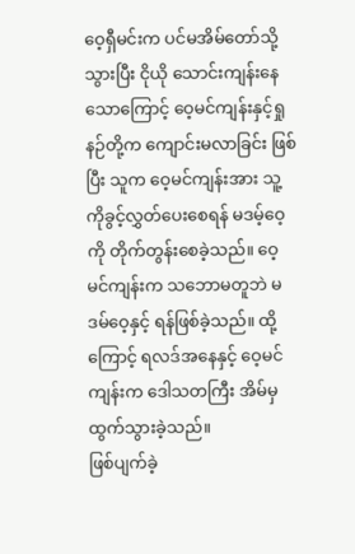ဝေ့ရှီမင်းက ပင်မအိမ်တော်သို့သွားပြီး ငိုယို သောင်းကျန်းနေသောကြောင့် ဝေ့မင်ကျန်းနှင့်ရှုနဉ်တို့က ကျောင်းမလာခြင်း ဖြစ်ပြီး သူက ဝေ့မင်ကျန်းအား သူ့ကိုခွင့်လွှတ်ပေးစေရန် မဒမ့်ဝေ့ကို တိုက်တွန်းစေခဲ့သည်။ ဝေ့မင်ကျန်းက သဘောမတူဘဲ မဒမ်ဝေ့နှင့် ရန်ဖြစ်ခဲ့သည်။ ထို့ကြောင့် ရလဒ်အနေနှင့် ဝေ့မင်ကျန်းက ဒေါသတကြီး အိမ်မှ ထွက်သွားခဲ့သည်။
ဖြစ်ပျက်ခဲ့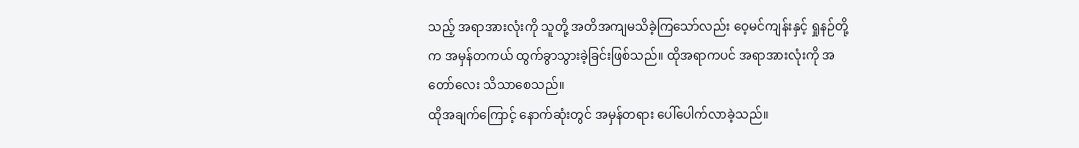သည့် အရာအားလုံးကို သူတို့ အတိအကျမသိခဲ့ကြသော်လည်း ဝေ့မင်ကျန်းနှင့် ရှုနဉ်တို့က အမှန်တကယ် ထွက်ခွာသွားခဲ့ခြင်းဖြစ်သည်။ ထိုအရာကပင် အရာအားလုံးကို အတော်လေး သိသာစေသည်။
ထိုအချက်ကြောင့် နောက်ဆုံးတွင် အမှန်တရား ပေါ်ပေါက်လာခဲ့သည်။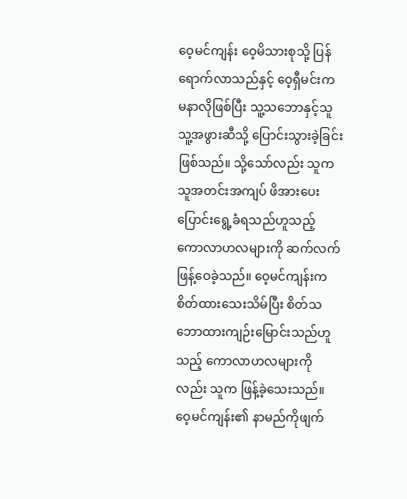ဝေ့မင်ကျန်း ဝေ့မိသားစုသို့ ပြန်ရောက်လာသည်နှင့် ဝေ့ရှီမင်းက မနာလိုဖြစ်ပြီး သူ့သဘောနှင့်သူ သူ့အဖွားဆီသို့ ပြောင်းသွားခဲ့ခြင်းဖြစ်သည်။ သို့သော်လည်း သူက သူအတင်းအကျပ် ဖိအားပေး ပြောင်းရွေ့ခံရသည်ဟူသည့် ကောလာဟလများကို ဆက်လက် ဖြန့်ဝေခဲ့သည်။ ဝေ့မင်ကျန်းက စိတ်ထားသေးသိမ်ပြီး စိတ်သဘောထားကျဉ်းမြောင်းသည်ဟူသည့် ကောလာဟလများကိုလည်း သူက ဖြန့်ခဲ့သေးသည်။ ဝေ့မင်ကျန်း၏ နာမည်ကိုဖျက်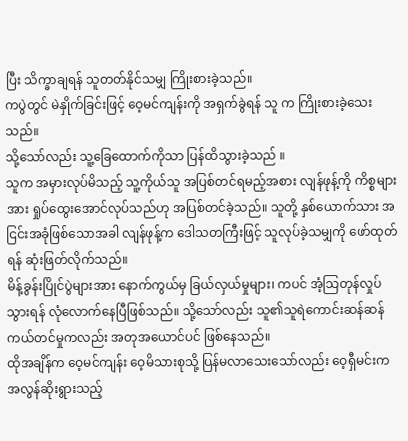ပြီး သိက္ခာချရန် သူတတ်နိုင်သမျှ ကြိုးစားခဲ့သည်။
ကပွဲတွင် မဲနှိုက်ခြင်းဖြင့် ဝေ့မင်ကျန်းကို အရှက်ခွဲရန် သူ က ကြိုးစားခဲ့သေးသည်။
သို့သော်လည်း သူ့ခြေထောက်ကိုသာ ပြန်ထိသွားခဲ့သည် ။
သူက အမှားလုပ်မိသည့် သူ့ကိုယ်သူ အပြစ်တင်ရမည့်အစား လျန်ဖုန့်ကို ကိစ္စများအား ရှုပ်ထွေးအောင်လုပ်သည်ဟု အပြစ်တင်ခဲ့သည်။ သူတို့ နှစ်ယောက်သား အငြင်းအခုံဖြစ်သောအခါ လျန်ဖုန့်က ဒေါသတကြီးဖြင့် သူလုပ်ခဲ့သမျှကို ဖော်ထုတ်ရန် ဆုံးဖြတ်လိုက်သည်။
မိန့်ခွန်းပြိုင်ပွဲများအား နောက်ကွယ်မှ ခြယ်လှယ်မှုများ၊ ကပင် အံ့သြတုန်လှုပ်သွားရန် လုံလောက်နေပြီဖြစ်သည်။ သို့သော်လည်း သူ၏သူရဲကောင်းဆန်ဆန် ကယ်တင်မှုကလည်း အတုအယောင်ပင် ဖြစ်နေသည်။
ထိုအချိန်က ဝေ့မင်ကျန်း ဝေ့မိသားစုသို့ ပြန်မလာသေးသော်လည်း ဝေ့ရှီမင်းက အလွန်ဆိုးရွားသည့်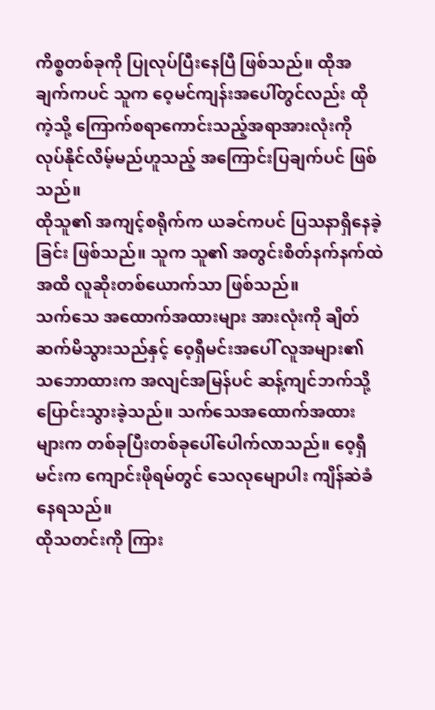ကိစ္စတစ်ခုကို ပြုလုပ်ပြီးနေပြီ ဖြစ်သည်။ ထိုအချက်ကပင် သူက ဝေ့မင်ကျန်းအပေါ်တွင်လည်း ထိုကဲ့သို့ ကြောက်စရာကောင်းသည့်အရာအားလုံးကို လုပ်နိုင်လိမ့်မည်ဟူသည့် အကြောင်းပြချက်ပင် ဖြစ်သည်။
ထိုသူ၏ အကျင့်စရိုက်က ယခင်ကပင် ပြသနာရှိနေခဲ့ခြင်း ဖြစ်သည်။ သူက သူ၏ အတွင်းစိတ်နက်နက်ထဲ အထိ လူဆိုးတစ်ယောက်သာ ဖြစ်သည်။
သက်သေ အထောက်အထားများ အားလုံးကို ချိတ်ဆက်မိသွားသည်နှင့် ဝေ့ရှီမင်းအပေါ် လူအများ၏ သဘောထားက အလျင်အမြန်ပင် ဆန့်ကျင်ဘက်သို့ ပြောင်းသွားခဲ့သည်။ သက်သေအထောက်အထားများက တစ်ခုပြီးတစ်ခုပေါ်ပေါက်လာသည်။ ဝေ့ရှီမင်းက ကျောင်းဖိုရမ်တွင် သေလုမျောပါး ကျိန်ဆဲခံနေရသည်။
ထိုသတင်းကို ကြား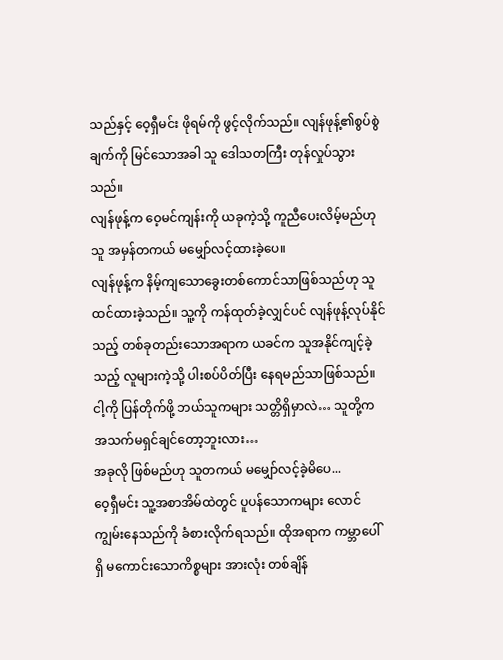သည်နှင့် ဝေ့ရှီမင်း ဖိုရမ်ကို ဖွင့်လိုက်သည်။ လျန်ဖုန့်၏စွပ်စွဲချက်ကို မြင်သောအခါ သူ ဒေါသတကြီး တုန်လှုပ်သွားသည်။
လျန်ဖုန့်က ဝေ့မင်ကျန်းကို ယခုကဲ့သို့ ကူညီပေးလိမ့်မည်ဟု သူ အမှန်တကယ် မမျှော်လင့်ထားခဲ့ပေ။
လျန်ဖုန့်က နိမ့်ကျသောခွေးတစ်ကောင်သာဖြစ်သည်ဟု သူထင်ထားခဲ့သည်။ သူ့ကို ကန်ထုတ်ခဲ့လျှင်ပင် လျန်ဖုန့်လုပ်နိုင်သည့် တစ်ခုတည်းသောအရာက ယခင်က သူအနိုင်ကျင့်ခဲ့သည့် လူများကဲ့သို့ ပါးစပ်ပိတ်ပြီး နေရမည်သာဖြစ်သည်။
ငါ့ကို ပြန်တိုက်ဖို့ ဘယ်သူကများ သတ္တိရှိမှာလဲ… သူတို့က အသက်မရှင်ချင်တော့ဘူးလား…
အခုလို ဖြစ်မည်ဟု သူတကယ် မမျှော်လင့်ခဲ့မိပေ...
ဝေ့ရှီမင်း သူ့အစာအိမ်ထဲတွင် ပူပန်သောကများ လောင်ကျွမ်းနေသည်ကို ခံစားလိုက်ရသည်။ ထိုအရာက ကမ္ဘာပေါ်ရှိ မကောင်းသောကိစ္စများ အားလုံး တစ်ချိန်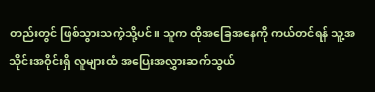တည်းတွင် ဖြစ်သွားသကဲ့သို့ပင်။ သူက ထိုအခြေအနေကို ကယ်တင်ရန် သူ့အသိုင်းအဝိုင်းရှိ လူများထံ အပြေးအလွှားဆက်သွယ်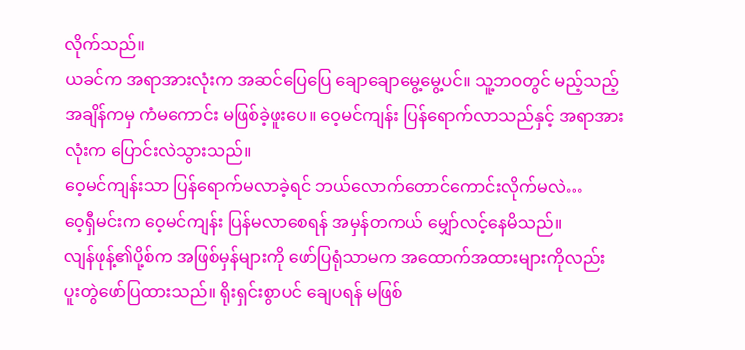လိုက်သည်။
ယခင်က အရာအားလုံးက အဆင်ပြေပြေ ချောချောမွေ့မွေ့ပင်။ သူ့ဘဝတွင် မည့်သည့် အချိန်ကမှ ကံမကောင်း မဖြစ်ခဲ့ဖူးပေ။ ဝေ့မင်ကျန်း ပြန်ရောက်လာသည်နှင့် အရာအားလုံးက ပြောင်းလဲသွားသည်။
ဝေ့မင်ကျန်းသာ ပြန်ရောက်မလာခဲ့ရင် ဘယ်လောက်တောင်ကောင်းလိုက်မလဲ…
ဝေ့ရှီမင်းက ဝေ့မင်ကျန်း ပြန်မလာစေရန် အမှန်တကယ် မျှော်လင့်နေမိသည်။
လျန်ဖုန့်၏ပို့စ်က အဖြစ်မှန်များကို ဖော်ပြရုံသာမက အထောက်အထားများကိုလည်း ပူးတွဲဖော်ပြထားသည်။ ရိုးရှင်းစွာပင် ချေပရန် မဖြစ်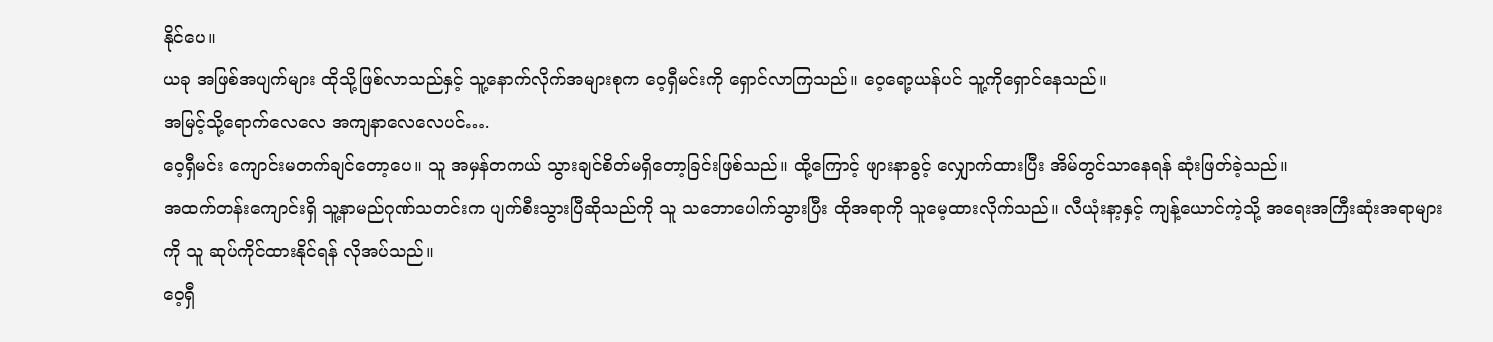နိုင်ပေ။
ယခု အဖြစ်အပျက်များ ထိုသို့ဖြစ်လာသည်နှင့် သူ့နောက်လိုက်အများစုက ဝေ့ရှီမင်းကို ရှောင်လာကြသည်။ ဝေ့ရော့ယန်ပင် သူ့ကိုရှောင်နေသည်။
အမြင့်သို့ရောက်လေလေ အကျနာလေလေပင်….
ဝေ့ရှီမင်း ကျောင်းမတက်ချင်တော့ပေ။ သူ အမှန်တကယ် သွားချင်စိတ်မရှိတော့ခြင်းဖြစ်သည်။ ထို့ကြောင့် ဖျားနာခွင့် လျှောက်ထားပြီး အိမ်တွင်သာနေရန် ဆုံးဖြတ်ခဲ့သည်။
အထက်တန်းကျောင်းရှိ သူ့နာမည်ဂုဏ်သတင်းက ပျက်စီးသွားပြီဆိုသည်ကို သူ သဘောပေါက်သွားပြီး ထိုအရာကို သူမေ့ထားလိုက်သည်။ လီယုံးနာ့နှင့် ကျန့်ယောင်ကဲ့သို့ အရေးအကြီးဆုံးအရာများကို သူ ဆုပ်ကိုင်ထားနိုင်ရန် လိုအပ်သည်။
ဝေ့ရှီ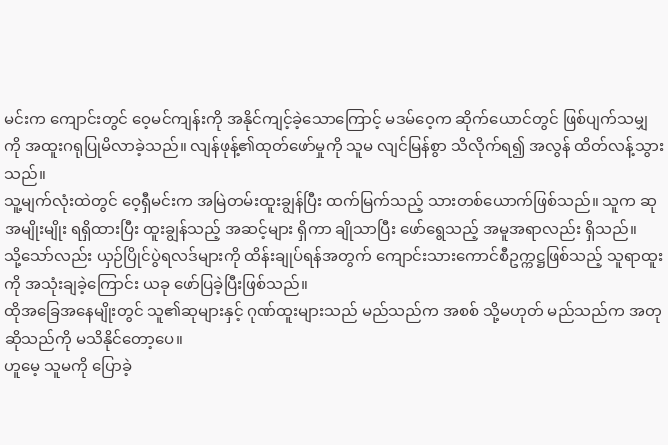မင်းက ကျောင်းတွင် ဝေ့မင်ကျန်းကို အနိုင်ကျင့်ခဲ့သောကြောင့် မဒမ်ဝေ့က ဆိုက်ယောင်တွင် ဖြစ်ပျက်သမျှကို အထူးဂရုပြုမိလာခဲ့သည်။ လျန်ဖုန့်၏ထုတ်ဖော်မှုကို သူမ လျင်မြန်စွာ သိလိုက်ရ၍ အလွန် ထိတ်လန့်သွားသည်။
သူ့မျက်လုံးထဲတွင် ဝေ့ရှီမင်းက အမြဲတမ်းထူးချွန်ပြီး ထက်မြက်သည့် သားတစ်ယောက်ဖြစ်သည်။ သူက ဆုအမျိုးမျိုး ရရှိထားပြီး ထူးချွန်သည့် အဆင့်များ ရှိကာ ချိုသာပြီး ဖော်ရွေသည့် အမူအရာလည်း ရှိသည်။
သို့သော်လည်း ယှဉ်ပြိုင်ပွဲရလဒ်များကို ထိန်းချုပ်ရန်အတွက် ကျောင်းသားကောင်စီဥက္ကဋ္ဌဖြစ်သည့် သူရာထူးကို အသုံးချခဲ့ကြောင်း ယခု ဖော်ပြခဲ့ပြီးဖြစ်သည်။
ထိုအခြေအနေမျိုးတွင် သူ၏ဆုများနှင့် ဂုဏ်ထူးများသည် မည်သည်က အစစ် သို့မဟုတ် မည်သည်က အတုဆိုသည်ကို မသိနိုင်တော့ပေ။
ဟူမေ့ သူမကို ပြောခဲ့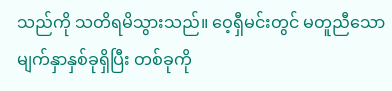သည်ကို သတိရမိသွားသည်။ ဝေ့ရှီမင်းတွင် မတူညီသော မျက်နှာနှစ်ခုရှိပြီး တစ်ခုကို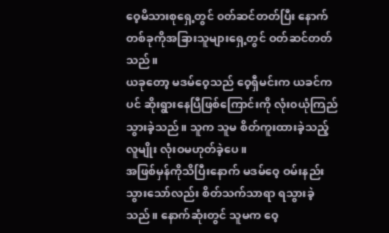ဝေ့မိသားစုရှေ့တွင် ၀တ်ဆင်တတ်ပြီး နောက်တစ်ခုကိုအခြားသူများရှေ့တွင် ဝတ်ဆင်တတ်သည်။
ယခုတော့ မဒမ်ဝေ့သည် ဝေ့ရှီမင်းက ယခင်ကပင် ဆိုးရွားနေပြီဖြစ်ကြောင်းကို လုံး၀ယုံကြည်သွားခဲ့သည်။ သူက သူမ စိတ်ကူးထားခဲ့သည့် လူမျိုး လုံးဝမဟုတ်ခဲ့ပေ။
အဖြစ်မှန်ကိုသိပြီးနောက် မဒမ်ဝေ့ ဝမ်းနည်းသွားသော်လည်း စိတ်သက်သာရာ ရသွားခဲ့သည်။ နောက်ဆုံးတွင် သူမက ဝေ့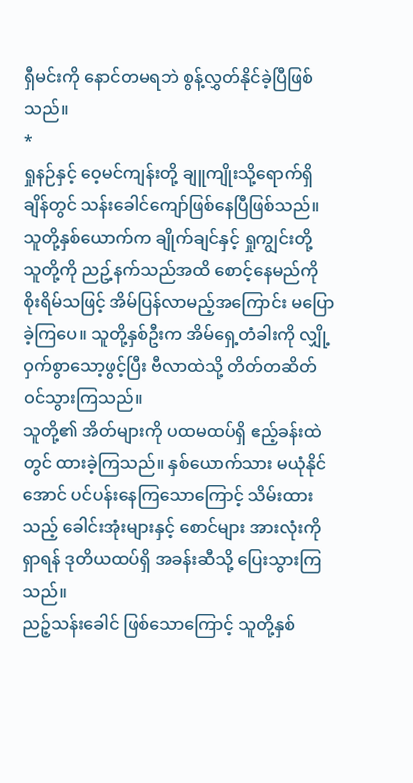ရှီမင်းကို နောင်တမရဘဲ စွန့်လွှတ်နိုင်ခဲ့ပြီဖြစ်သည်။
*
ရှုနဉ်နှင့် ဝေ့မင်ကျန်းတို့ ချူကျိုးသို့ရောက်ရှိချိန်တွင် သန်းခေါင်ကျော်ဖြစ်နေပြီဖြစ်သည်။ သူတို့နှစ်ယောက်က ချိုက်ချင်နှင့် ရှုကျွင်းတို့ သူတို့ကို ညဥ့်နက်သည်အထိ စောင့်နေမည်ကို စိုးရိမ်သဖြင့် အိမ်ပြန်လာမည့်အကြောင်း မပြောခဲ့ကြပေ။ သူတို့နှစ်ဦးက အိမ်ရှေ့တံခါးကို လျှို့ဝှက်စွာသော့ဖွင့်ပြီး ဗီလာထဲသို့ တိတ်တဆိတ် ဝင်သွားကြသည်။
သူတို့၏ အိတ်များကို ပထမထပ်ရှိ ဧည့်ခန်းထဲတွင် ထားခဲ့ကြသည်။ နှစ်ယောက်သား မယုံနိုင်အောင် ပင်ပန်းနေကြသောကြောင့် သိမ်းထားသည့် ခေါင်းအုံးများနှင့် စောင်များ အားလုံးကို ရှာရန် ဒုတိယထပ်ရှိ အခန်းဆီသို့ ပြေးသွားကြသည်။
ညဉ့်သန်းခေါင် ဖြစ်သောကြောင့် သူတို့နှစ်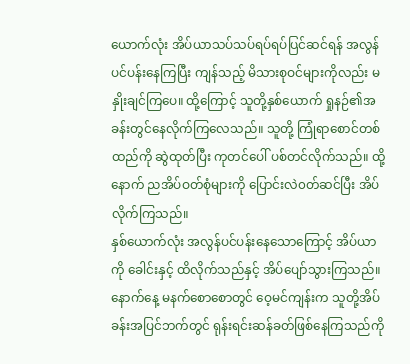ယောက်လုံး အိပ်ယာသပ်သပ်ရပ်ရပ်ပြင်ဆင်ရန် အလွန် ပင်ပန်းနေကြပြီး ကျန်သည့် မိသားစုဝင်များကိုလည်း မနှိုးချင်ကြပေ။ ထို့ကြောင့် သူတို့နှစ်ယောက် ရှုနဉ်၏အခန်းတွင်နေလိုက်ကြလေသည်။ သူတို့ ကြုံရာစောင်တစ်ထည်ကို ဆွဲထုတ်ပြီး ကုတင်ပေါ် ပစ်တင်လိုက်သည်။ ထို့နောက် ညအိပ်ဝတ်စုံများကို ပြောင်းလဲ၀တ်ဆင်ပြီး အိပ်လိုက်ကြသည်။
နှစ်ယောက်လုံး အလွန်ပင်ပန်းနေသောကြောင့် အိပ်ယာကို ခေါင်းနှင့် ထိလိုက်သည်နှင့် အိပ်ပျော်သွားကြသည်။
နောက်နေ့ မနက်စောစောတွင် ဝေ့မင်ကျန်းက သူတို့အိပ်ခန်းအပြင်ဘက်တွင် ရုန်းရင်းဆန်ခတ်ဖြစ်နေကြသည်ကို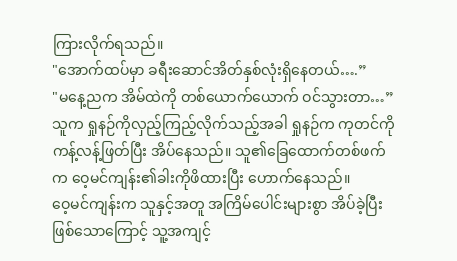ကြားလိုက်ရသည်။
"အောက်ထပ်မှာ ခရီးဆောင်အိတ်နှစ်လုံးရှိနေတယ်….”
"မနေ့ညက အိမ်ထဲကို တစ်ယောက်ယောက် ဝင်သွားတာ…”
သူက ရှုနဉ်ကိုလှည့်ကြည့်လိုက်သည့်အခါ ရှုနဉ်က ကုတင်ကို ကန့်လန့်ဖြတ်ပြီး အိပ်နေသည်။ သူ၏ခြေထောက်တစ်ဖက်က ဝေ့မင်ကျန်း၏ခါးကိုဖိထားပြီး ဟောက်နေသည်။
ဝေ့မင်ကျန်းက သူနှင့်အတူ အကြိမ်ပေါင်းများစွာ အိပ်ခဲ့ပြီးဖြစ်သောကြောင့် သူ့အကျင့်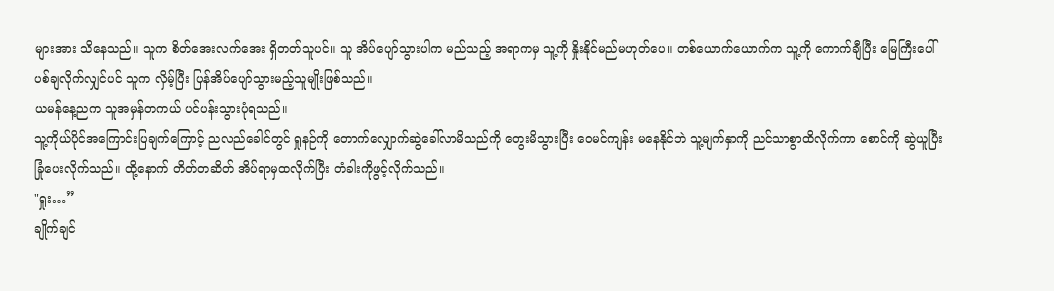များအား သိနေသည်။ သူက စိတ်အေးလက်အေး ရှိတတ်သူပင်။ သူ အိပ်ပျော်သွားပါက မည်သည့် အရာကမှ သူ့ကို နှိုးနိုင်မည်မဟုတ်ပေ။ တစ်ယောက်ယောက်က သူ့ကို ကောက်ချီပြီး မြေကြီးပေါ် ပစ်ချလိုက်လျှင်ပင် သူက လှိမ့်ပြီး ပြန်အိပ်ပျော်သွားမည့်သူမျိုးဖြစ်သည်။
ယမန်နေ့ညက သူအမှန်တကယ် ပင်ပန်းသွားပုံရသည်။
သူ့ကိုယ်ပိုင်အကြောင်းပြချက်ကြောင့် ညလည်ခေါင်တွင် ရှုနဉ်ကို တောက်လျှောက်ဆွဲခေါ်လာမိသည်ကို တွေးမိသွားပြီး ဝေမင်ကျန်း မနေနိုင်ဘဲ သူ့မျက်နှာကို ညင်သာစွာထိလိုက်ကာ စောင်ကို ဆွဲယူပြီးခြုံပေးလိုက်သည်။ ထို့နောက် တိတ်တဆိတ် အိပ်ရာမှထလိုက်ပြီး တံခါးကိုဖွင့်လိုက်သည်။
"ရှုး…”
ချိုက်ချင်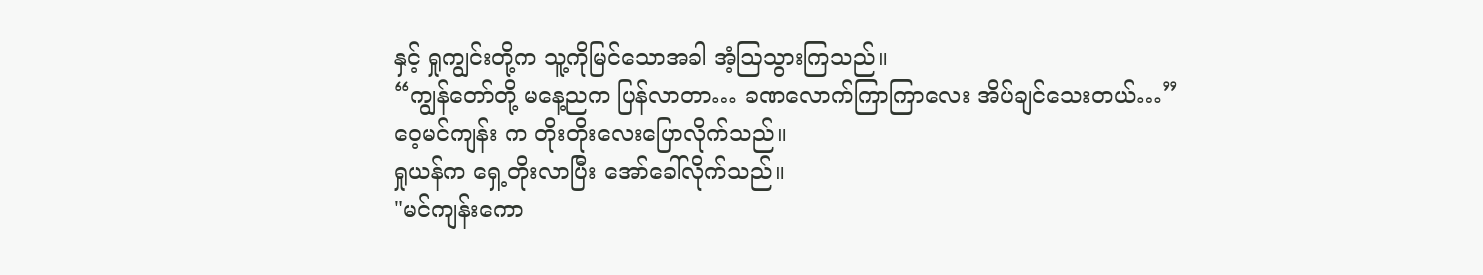နှင့် ရှုကျွင်းတို့က သူ့ကိုမြင်သောအခါ အံ့ဩသွားကြသည်။
“ကျွန်တော်တို့ မနေ့ညက ပြန်လာတာ… ခဏလောက်ကြာကြာလေး အိပ်ချင်သေးတယ်…”
ဝေ့မင်ကျန်း က တိုးတိုးလေးပြောလိုက်သည်။
ရှုယန်က ရှေ့တိုးလာပြီး အော်ခေါ်လိုက်သည်။
"မင်ကျန်းကော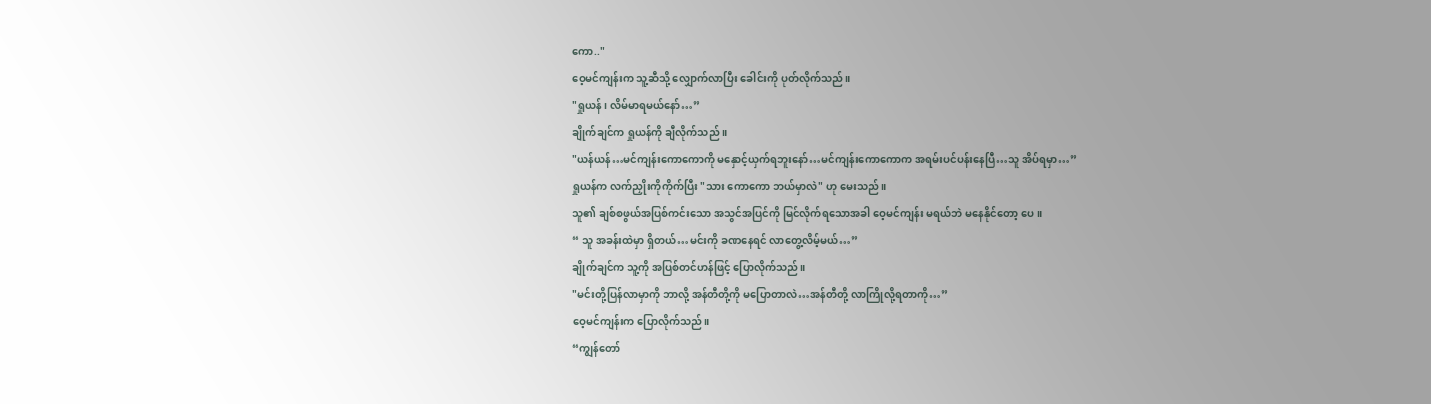ကော.."
ဝေ့မင်ကျန်းက သူ့ဆီသို့ လျှောက်လာပြီး ခေါင်းကို ပုတ်လိုက်သည်။
"ရှုယန်၊ လိမ်မာရမယ်နော်…”
ချိုက်ချင်က ရှုယန်ကို ချီလိုက်သည် ။
"ယန်ယန်…မင်ကျန်းကောကောကို မနှောင့်ယှက်ရဘူးနော်…မင်ကျန်းကောကောက အရမ်းပင်ပန်းနေပြီ…သူ အိပ်ရမှာ…”
ရှုယန်က လက်ညှိုးကိုကိုက်ပြီး "သား ကောကော ဘယ်မှာလဲ" ဟု မေးသည်။
သူ၏ ချစ်စဖွယ်အပြစ်ကင်းသော အသွင်အပြင်ကို မြင်လိုက်ရသောအခါ ဝေ့မင်ကျန်း မရယ်ဘဲ မနေနိုင်တော့ ပေ။
“ သူ အခန်းထဲမှာ ရှိတယ်…မင်းကို ခဏနေရင် လာတွေ့လိမ့်မယ်…”
ချိုက်ချင်က သူ့ကို အပြစ်တင်ဟန်ဖြင့် ပြောလိုက်သည်။
"မင်းတို့ပြန်လာမှာကို ဘာလို့ အန်တီတို့ကို မပြောတာလဲ…အန်တီတို့ လာကြိုလို့ရတာကို…”
ဝေ့မင်ကျန်းက ပြောလိုက်သည်။
“ကျွန်တော်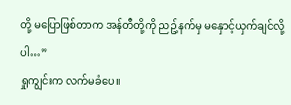တို့ မပြောဖြစ်တာက အန်တီတို့ကို ညဥ့်နက်မှ မနှောင့်ယှက်ချင်လို့ပါ…”
ရှုကျွင်းက လက်မခံပေ။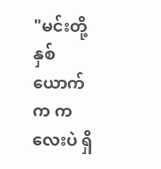"မင်းတို့ နှစ်ယောက်က ကလေးပဲ ရှိ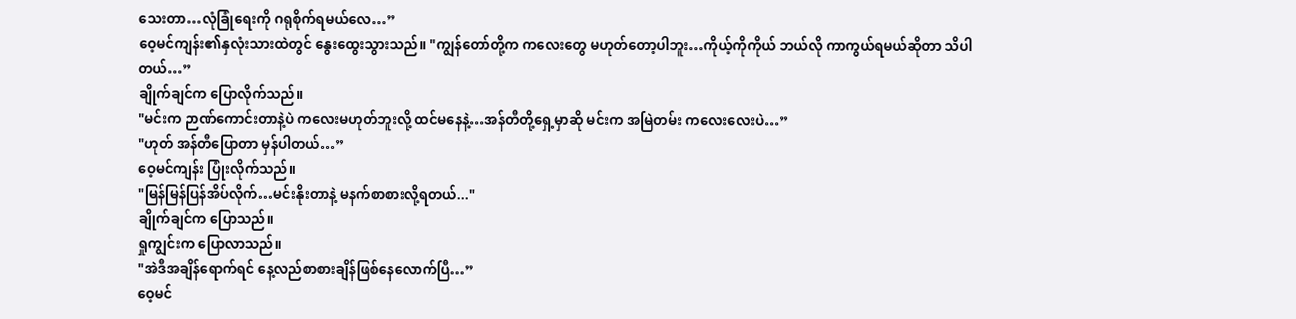သေးတာ…လုံခြုံရေးကို ဂရုစိုက်ရမယ်လေ…”
ဝေ့မင်ကျန်း၏နှလုံးသားထဲတွင် နွေးထွေးသွားသည်။ "ကျွန်တော်တို့က ကလေးတွေ မဟုတ်တော့ပါဘူး…ကိုယ့်ကိုကိုယ် ဘယ်လို ကာကွယ်ရမယ်ဆိုတာ သိပါတယ်…”
ချိုက်ချင်က ပြောလိုက်သည်။
"မင်းက ဉာဏ်ကောင်းတာနဲ့ပဲ ကလေးမဟုတ်ဘူးလို့ ထင်မနေနဲ့…အန်တီတို့ရှေ့မှာဆို မင်းက အမြဲတမ်း ကလေးလေးပဲ…”
"ဟုတ် အန်တီပြောတာ မှန်ပါတယ်…”
ဝေ့မင်ကျန်း ပြုံးလိုက်သည်။
"မြန်မြန်ပြန်အိပ်လိုက်…မင်းနိုးတာနဲ့ မနက်စာစားလို့ရတယ်..."
ချိုက်ချင်က ပြောသည်။
ရှုကျွင်းက ပြောလာသည်။
"အဲဒီအချိန်ရောက်ရင် နေ့လည်စာစားချိန်ဖြစ်နေလောက်ပြီ…”
ဝေ့မင်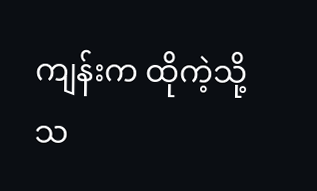ကျန်းက ထိုကဲ့သို့ သ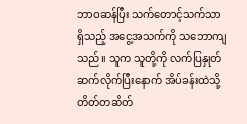ဘာဝဆန်ပြီး သက်တောင့်သက်သာရှိသည့် အငွေ့အသက်ကို သဘောကျသည်။ သူက သူတို့ကို လက်ပြနှုတ်ဆက်လိုက်ပြီးနောက် အိပ်ခန်းထဲသို့ တိတ်တဆိတ်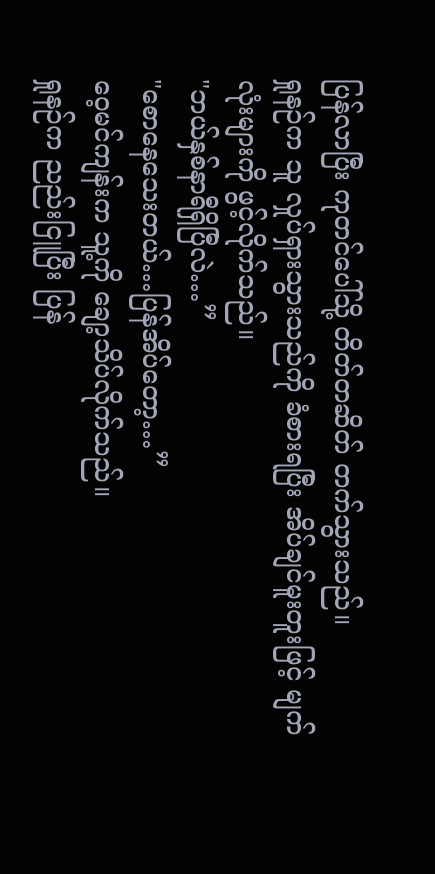ပြန်လာပြီး ကုတင်ပေါ်သို့ တိတ်တဆိတ် တက်သွားသည်။
ရှုနဉ်က သူ လှုပ်ရှားသွားသည်ကို ခံစားရပြီး အိပ်ချင်မူးတူးဖြင့် မျက်လုံးများကို ဖွင့်လိုက်သည်။
"ဘယ်နှစ်နာရီရှိပြီလဲ…”
"စောနေသေးတယ်…ပြန်အိပ်တော့…”
ဝေ့မင်ကျန်းက သူ့ကို ချော့သိပ်လိုက်သည်။
ရှုနဉ်က ညည်းငြူပြီး ပြန်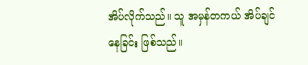အိပ်လိုက်သည်။ သူ အမှန်တကယ် အိပ်ချင်နေခြင်း ဖြစ်သည်။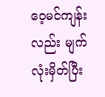ဝေ့မင်ကျန်းလည်း မျက်လုံးမှိတ်ပြီး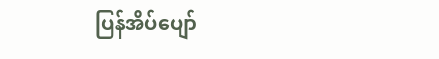ပြန်အိပ်ပျော်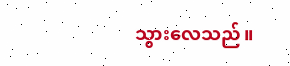သွားလေသည်။